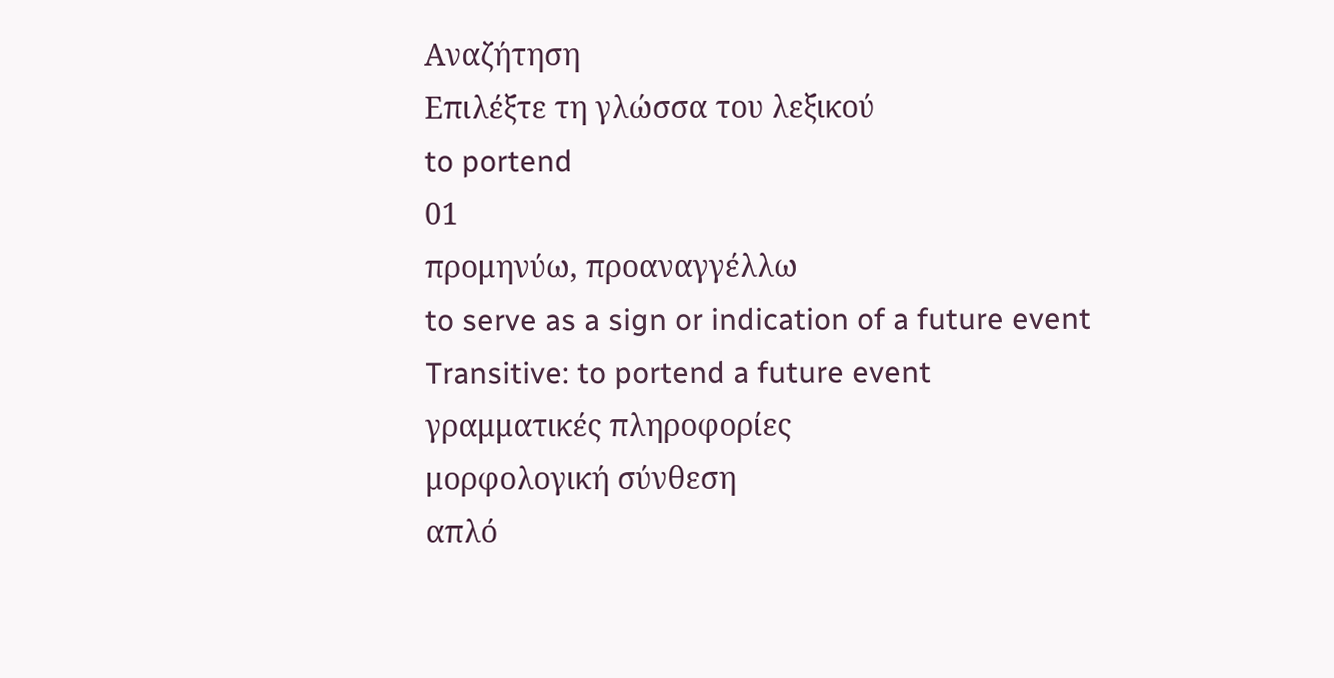Αναζήτηση
Επιλέξτε τη γλώσσα του λεξικού
to portend
01
προμηνύω, προαναγγέλλω
to serve as a sign or indication of a future event
Transitive: to portend a future event
γραμματικές πληροφορίες
μορφολογική σύνθεση
απλό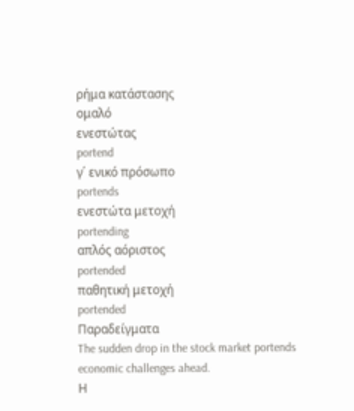ρήμα κατάστασης
ομαλό
ενεστώτας
portend
γ΄ ενικό πρόσωπο
portends
ενεστώτα μετοχή
portending
απλός αόριστος
portended
παθητική μετοχή
portended
Παραδείγματα
The sudden drop in the stock market portends economic challenges ahead.
Η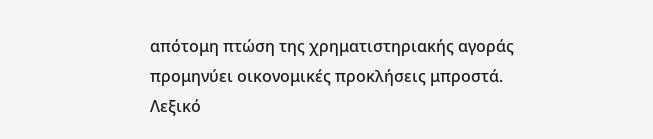απότομη πτώση της χρηματιστηριακής αγοράς προμηνύει οικονομικές προκλήσεις μπροστά.
Λεξικό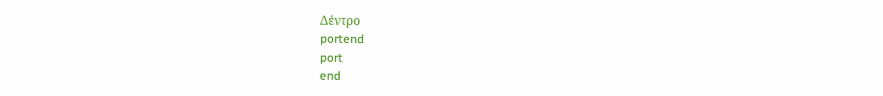Δέντρο
portend
port
end